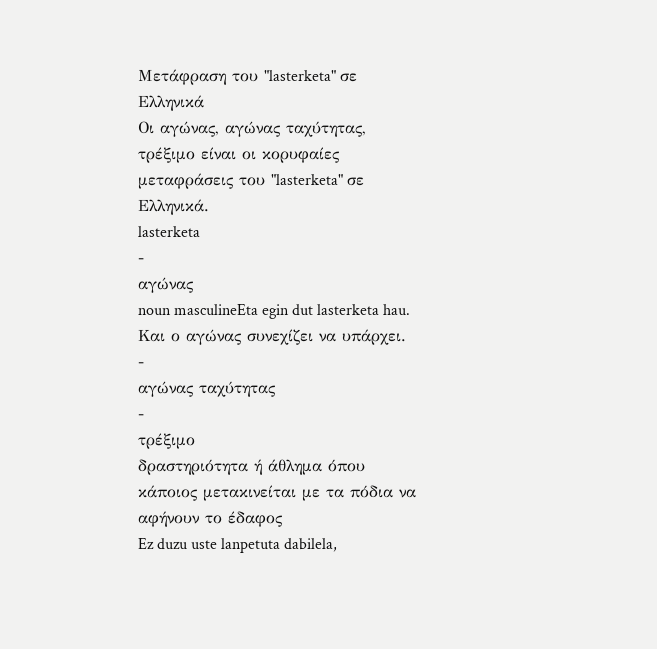Μετάφραση του "lasterketa" σε Ελληνικά
Οι αγώνας, αγώνας ταχύτητας, τρέξιμο είναι οι κορυφαίες μεταφράσεις του "lasterketa" σε Ελληνικά.
lasterketa
-
αγώνας
noun masculineEta egin dut lasterketa hau.
Και ο αγώνας συνεχίζει να υπάρχει.
-
αγώνας ταχύτητας
-
τρέξιμο
δραστηριότητα ή άθλημα όπου κάποιος μετακινείται με τα πόδια να αφήνουν το έδαφος
Ez duzu uste lanpetuta dabilela,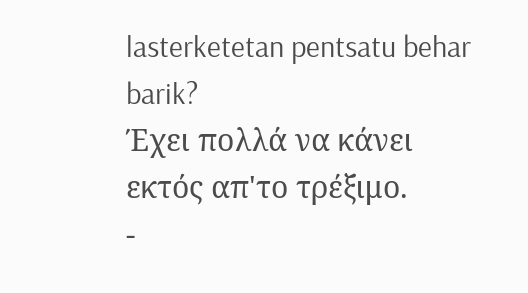lasterketetan pentsatu behar barik?
Έχει πολλά να κάνει εκτός απ'το τρέξιμο.
-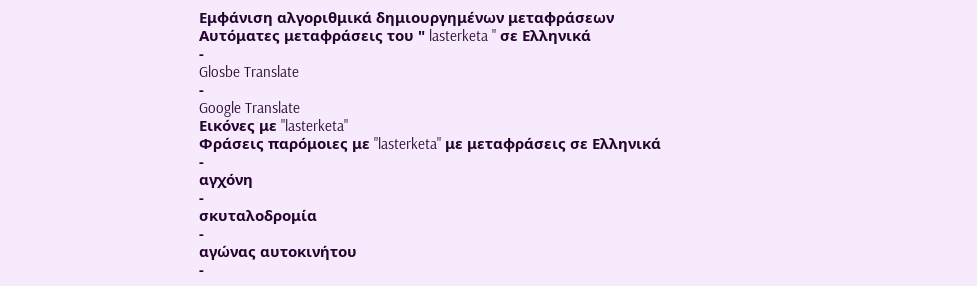Εμφάνιση αλγοριθμικά δημιουργημένων μεταφράσεων
Αυτόματες μεταφράσεις του " lasterketa " σε Ελληνικά
-
Glosbe Translate
-
Google Translate
Εικόνες με "lasterketa"
Φράσεις παρόμοιες με "lasterketa" με μεταφράσεις σε Ελληνικά
-
αγχόνη
-
σκυταλοδρομία
-
αγώνας αυτοκινήτου
-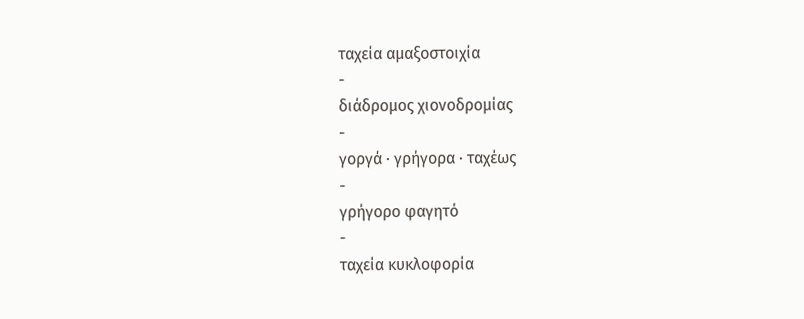ταχεία αμαξοστοιχία
-
διάδρομος χιονοδρομίας
-
γοργά · γρήγορα · ταχέως
-
γρήγορο φαγητό
-
ταχεία κυκλοφορία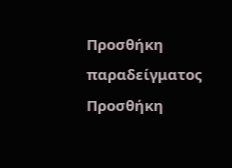Προσθήκη παραδείγματος
Προσθήκη